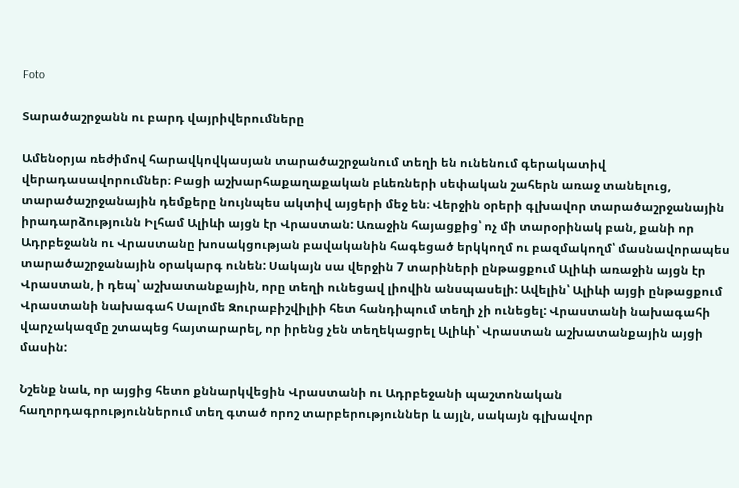Foto

Տարածաշրջանն ու բարդ վայրիվերումները

Ամենօրյա ռեժիմով հարավկովկասյան տարածաշրջանում տեղի են ունենում գերակատիվ վերադասավորումներ։ Բացի աշխարհաքաղաքական բևեռների սեփական շահերն առաջ տանելուց, տարածաշրջանային դեմքերը նույնպես ակտիվ այցերի մեջ են։ Վերջին օրերի գլխավոր տարածաշրջանային իրադարձությունն Իլհամ Ալիևի այցն էր Վրաստան: Առաջին հայացքից՝ ոչ մի տարօրինակ բան, քանի որ Ադրբեջանն ու Վրաստանը խոսակցության բավականին հագեցած երկկողմ ու բազմակողմ՝ մասնավորապես տարածաշրջանային օրակարգ ունեն: Սակայն սա վերջին 7 տարիների ընթացքում Ալիևի առաջին այցն էր Վրաստան, ի դեպ՝ աշխատանքային, որը տեղի ունեցավ լիովին անսպասելի: Ավելին՝ Ալիևի այցի ընթացքում Վրաստանի նախագահ Սալոմե Զուրաբիշվիլիի հետ հանդիպում տեղի չի ունեցել: Վրաստանի նախագահի վարչակազմը շտապեց հայտարարել, որ իրենց չեն տեղեկացրել Ալիևի՝ Վրաստան աշխատանքային այցի մասին:

Նշենք նաև, որ այցից հետո քննարկվեցին Վրաստանի ու Ադրբեջանի պաշտոնական հաղորդագրություններում տեղ գտած որոշ տարբերություններ և այլն, սակայն գլխավոր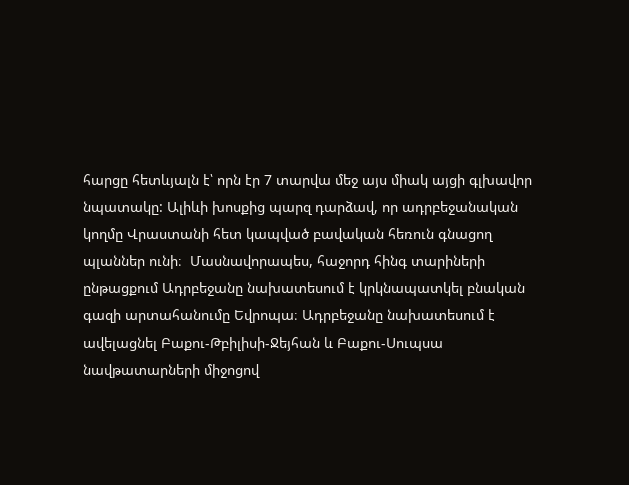հարցը հետևյալն է՝ որն էր 7 տարվա մեջ այս միակ այցի գլխավոր նպատակը: Ալիևի խոսքից պարզ դարձավ, որ ադրբեջանական կողմը Վրաստանի հետ կապված բավական հեռուն գնացող պլաններ ունի։  Մասնավորապես, հաջորդ հինգ տարիների ընթացքում Ադրբեջանը նախատեսում է կրկնապատկել բնական գազի արտահանումը Եվրոպա։ Ադրբեջանը նախատեսում է ավելացնել Բաքու-Թբիլիսի-Ջեյհան և Բաքու-Սուպսա նավթատարների միջոցով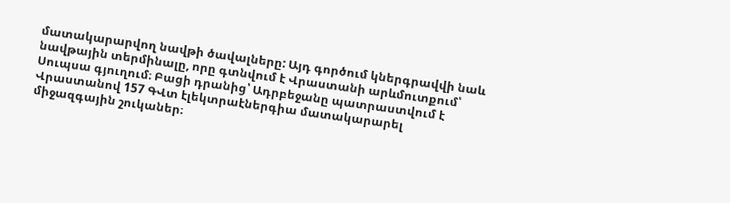մատակարարվող նավթի ծավալները: Այդ գործում կներգրավվի նաև նավթային տերմինալը, որը գտնվում է Վրաստանի արևմուտքում՝ Սուպսա գյուղում։ Բացի դրանից՝ Ադրբեջանը պատրաստվում է Վրաստանով 157 ԳՎտ էլեկտրաէներգիա մատակարարել միջազգային շուկաներ։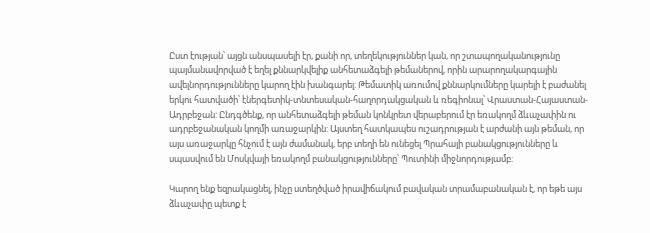Ըստ էության՝ այցն անսպասելի էր, քանի որ, տեղեկություններ կան, որ շտապողականությունը պայմանավորված է եղել քննարկվելիք անհետաձգելի թեմաներով, որին արարողակարգային ավելնորդությունները կարող էին խանգարել: Թեմատիկ առումով քննարկումները կարելի է բաժանել երկու հատվածի՝ էներգետիկ-տնտեսական-հաղորդակցական և ռեգիոնալ՝ Վրաստան-Հայաստան-Ադրբեջան: Ընդգծենք, որ անհետաձգելի թեման կոնկրետ վերաբերում էր եռակողմ ձևաչափին ու ադրբեջանական կողմի առաջարկին: Այստեղ հատկապես ուշադրության է արժանի այն թեման, որ այս առաջարկը հնչում է այն ժամանակ, երբ տեղի են ունեցել Պրահայի բանակցությունները և սպասվում են Մոսկվայի եռակողմ բանակցությունները՝ Պուտինի միջնորդությամբ:

Կարող ենք եզրակացնել, ինչը ստեղծված իրավիճակում բավական տրամաբանական է, որ եթե այս ձևաչափը պետք է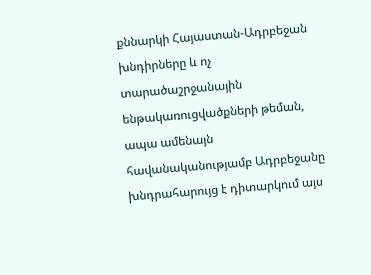քննարկի Հայաստան-Ադրբեջան խնդիրները և ոչ տարածաշրջանային ենթակառուցվածքների թեման, ապա ամենայն հավանականությամբ Ադրբեջանը խնդրահարույց է դիտարկում այս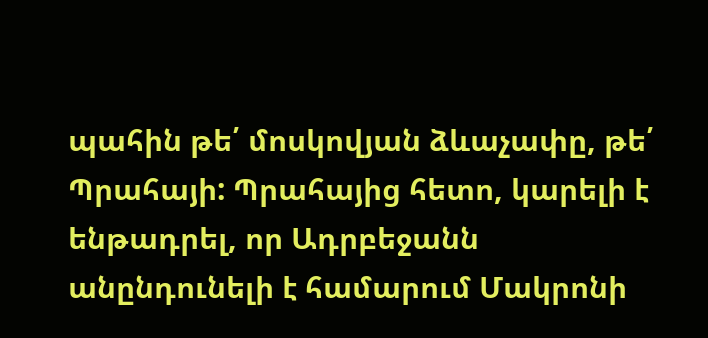պահին թե՛ մոսկովյան ձևաչափը, թե՛ Պրահայի: Պրահայից հետո, կարելի է ենթադրել, որ Ադրբեջանն անընդունելի է համարում Մակրոնի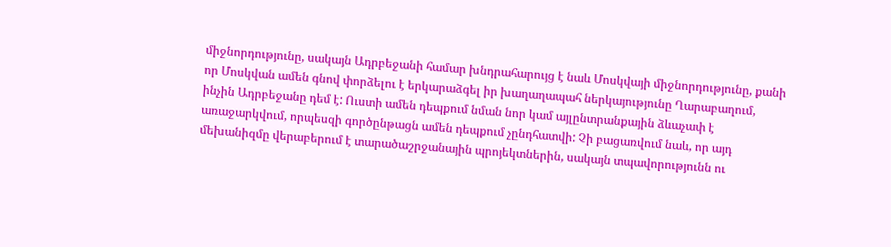միջնորդությունը, սակայն Ադրբեջանի համար խնդրահարույց է նաև Մոսկվայի միջնորդությունը, քանի որ Մոսկվան ամեն գնով փորձելու է երկարաձգել իր խաղաղապահ ներկայությունը Ղարաբաղում, ինչին Ադրբեջանը դեմ է: Ուստի ամեն դեպքում նման նոր կամ այլընտրանքային ձևաչափ է առաջարկվում, որպեսզի գործընթացն ամեն դեպքում չընդհատվի: Չի բացառվում նաև, որ այդ մեխանիզմը վերաբերում է տարածաշրջանային պրոյեկտներին, սակայն տպավորությունն ու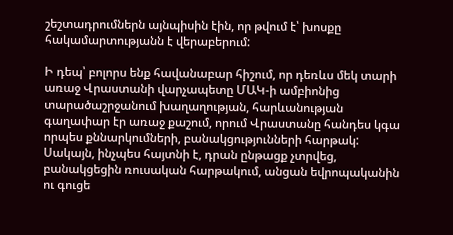շեշտադրումներն այնպիսին էին, որ թվում է՝ խոսքը հակամարտությանն է վերաբերում:

Ի դեպ՝ բոլորս ենք հավանաբար հիշում, որ դեռևս մեկ տարի առաջ Վրաստանի վարչապետը ՄԱԿ-ի ամբիոնից տարածաշրջանում խաղաղության, հարևանության գաղափար էր առաջ քաշում, որում Վրաստանը հանդես կգա որպես քննարկումների, բանակցությունների հարթակ: Սակայն, ինչպես հայտնի է, դրան ընթացք չտրվեց, բանակցեցին ռուսական հարթակում, անցան եվրոպականին ու գուցե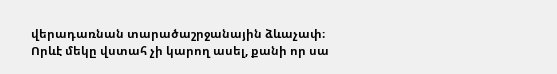վերադառնան տարածաշրջանային ձևաչափ։ Որևէ մեկը վստահ չի կարող ասել, քանի որ սա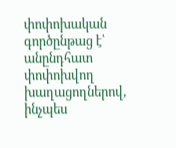փոփոխական գործընթաց է՝ անընդհատ փոփոխվող խաղացողներով, ինչպես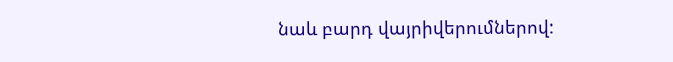նաև բարդ վայրիվերումներով: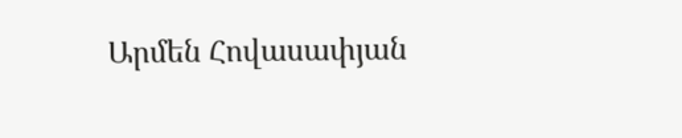Արմեն Հովասափյան